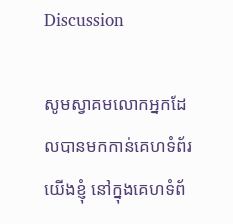Discussion

សូមស្វាគមលោកអ្នកដែលបានមកកាន់គេហទំព័រយើងខ្ញុំ នៅក្នុងគេហទំព័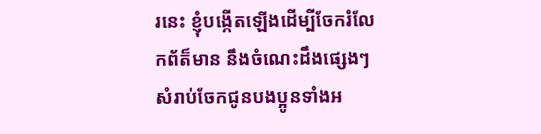រនេះ ខ្ញុំបង្កើតឡើងដើម្បីចែករំលែកព័ត៏មាន នឹងចំណេះដឹងផ្សេងៗសំរាប់ចែកជូនបងប្អូនទាំងអ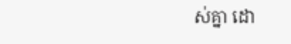ស់គ្នា ដោ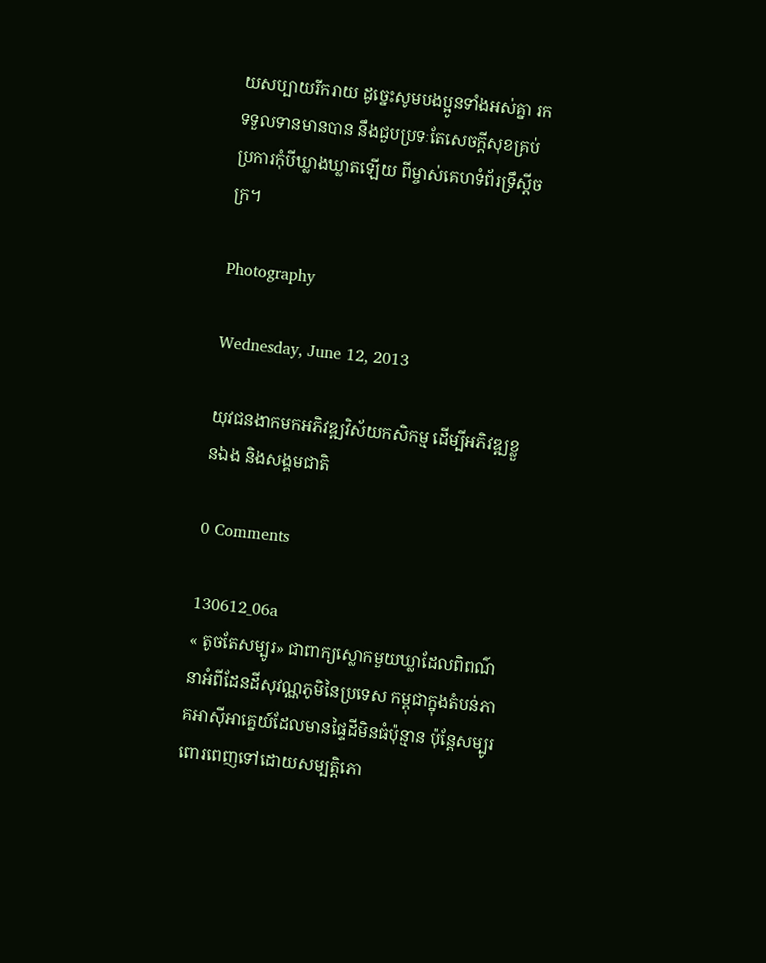យសប្បាយរីករាយ ដូច្នេះសូមបងប្អូនទាំងអស់គ្នា រកទទួលទានមានបាន នឹងជួបប្រទៈតែសេចក្តីសុខគ្រប់ប្រការកុំបីឃ្លាងឃ្លាតឡើយ ពីម្ចាស់គេហទំព័រទ្រឹស្តីចក្រ។

Photography

Wednesday, June 12, 2013

យុវជនងាកមកអភិវឌ្ឍវិស័យកសិកម្ម ដើម្បីអភិវឌ្ឍខ្លួនឯង និងសង្គមជាតិ

0 Comments

130612_06a
« តូចតែសម្បូរ» ជាពាក្យស្លោកមួយឃ្លាដែលពិពណ៌នាអំពីដែនដីសុវណ្ណភូមិនៃប្រទេស កម្ពុជាក្នុងតំបន់ភាគអាស៊ីអាគ្នេយ៍ដែលមានផ្ទៃដីមិនធំប៉ុន្មាន ប៉ុន្តែសម្បូរពោរពេញទៅដោយសម្បតិ្តភោ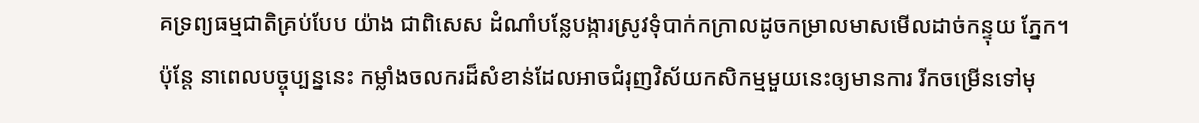គទ្រព្យធម្មជាតិគ្រប់បែប យ៉ាង ជាពិសេស ដំណាំបន្លែបង្ការស្រូវទុំបាក់កក្រាលដូចកម្រាលមាសមើលដាច់កន្ទុយ ភ្នែក។
ប៉ុន្ដែ នាពេលបច្ចុប្បន្ននេះ កម្លាំងចលករដ៏សំខាន់ដែលអាចជំរុញវិស័យកសិកម្មមួយនេះឲ្យមានការ រីកចម្រើនទៅមុ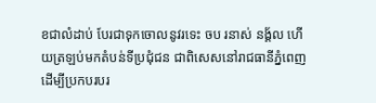ខជាលំដាប់ បែរជាទុកចោលនូវរទេះ ចប រនាស់ នង្គ័ល ហើយត្រឡប់មកតំបន់ទីប្រជុំជន ជាពិសេសនៅរាជធានីភ្នំពេញ ដើម្បីប្រកបរបរ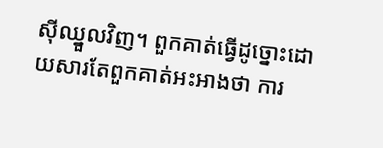ស៊ីឈ្នួលវិញ។ ពួកគាត់ធ្វើដូច្នោះដោយសារតែពួកគាត់អះអាងថា ការ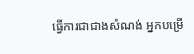ធ្វើការជាជាងសំណង់ អ្នកបម្រើ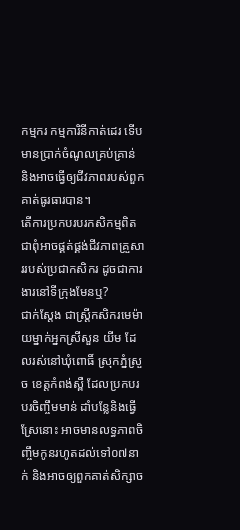កម្មករ កម្មការិនីកាត់ដេរ ទើបមានប្រាក់ចំណូលគ្រប់គ្រាន់ និងអាចធ្វើឲ្យជីវភាពរបស់ពួកគាត់ធូរធារបាន។
តើការប្រកបរបរកសិកម្មពិតជាពុំអាចផ្គត់ផ្គង់ជីវភាពគ្រួសាររបស់ប្រជាកសិករ ដូចជាការងារនៅទីក្រុងមែនឬ?
ជាក់ស្តែង ជាស្ត្រីកសិករមេម៉ាយម្នាក់អ្នកស្រីសួន យីម ដែលរស់នៅឃុំពោធិ៍ ស្រុកភ្នំស្រួច ខេត្តកំពង់ស្ពឺ ដែលប្រកបរបរចិញ្ចឹមមាន់ ដាំបន្លែនិងធ្វើស្រែនោះ អាចមានលទ្ធភាពចិញ្ចឹមកូនរហូតដល់ទៅ០៧នាក់ និងអាចឲ្យពួកគាត់សិក្សាច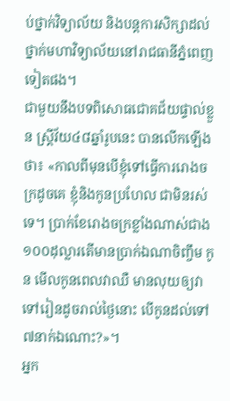ប់ថ្នាក់វិទ្យាល័យ និងបន្តការសិក្សាដល់ថ្នាក់មហាវិទ្យាល័យនៅរាជធានីភ្នំពេញទៀតផង។
ជាមួយនឹងបទពិសោធជោគជ័យផ្ទាល់ខ្លួន ស្ត្រីវ័យ៤៨ឆ្នាំរូបនេះ បានលើកឡើងថា៖ «កាលពីមុនបើខ្ញុំទៅធ្វើការរោងចក្រដូចគេ ខ្ញុំនិងកូនប្រហែល ជាមិនរស់ទេ។ ប្រាក់ខែរោងចក្រខ្លាំងណាស់ជាង១០០ដុល្លារតើមានប្រាក់ឯណាចិញ្ចឹម កូន មើលកូនពេលវាឈឺ មានលុយឲ្យវាទៅរៀនដូចរាល់ថ្ងៃនោះ បើកូនដល់ទៅ៧នាក់ឯណោះ?»។
អ្នក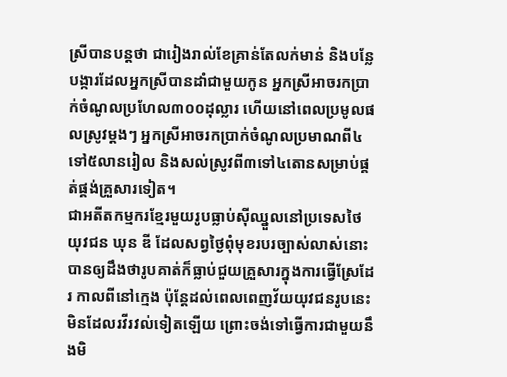ស្រីបានបន្តថា ជារៀងរាល់ខែគ្រាន់តែលក់មាន់ និងបន្លែបង្ការដែលអ្នកស្រីបានដាំជាមួយកូន អ្នកស្រីអាចរកប្រាក់ចំណូលប្រហែល៣០០ដុល្លារ ហើយនៅពេលប្រមូលផលស្រូវម្តងៗ អ្នកស្រីអាចរកប្រាក់ចំណូលប្រមាណពី៤ទៅ៥លានរៀល និងសល់ស្រូវពី៣ទៅ៤តោនសម្រាប់ផ្គត់ផ្គង់គ្រួសារទៀត។
ជាអតីតកម្មករខ្មែរមួយរូបធ្លាប់ស៊ីឈ្នួលនៅប្រទេសថៃ យុវជន ឃុន ឌី ដែលសព្វថ្ងៃពុំមុខរបរច្បាស់លាស់នោះ បានឲ្យដឹងថារូបគាត់ក៏ធ្លាប់ជួយគ្រួសារក្នុងការធ្វើស្រែដែរ កាលពីនៅក្មេង ប៉ុន្តែដល់ពេលពេញវ័យយុវជនរូបនេះមិនដែលរវីរវល់ទៀតឡើយ ព្រោះចង់ទៅធ្វើការជាមួយនឹងមិ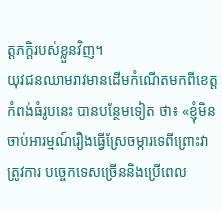ត្តភក្តិរបស់ខ្លួនវិញ។
យុវជនឈាមរាវមានដើមកំណើតមកពីខេត្តកំពង់ធំរូបនេះ បានបន្ថែមទៀត ថា៖ «ខ្ញុំមិនចាប់អារម្មណ៍រឿងធ្វើស្រែចម្ការទេពីព្រោះវាត្រូវការ បច្ចេកទេសច្រើននិងប្រើពេល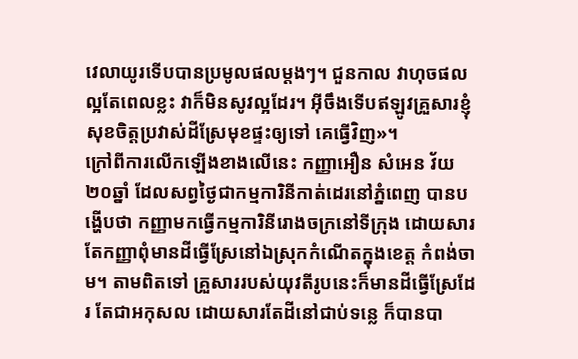វេលាយូរទើបបានប្រមូលផលម្តងៗ។ ជួនកាល វាហុចផលល្អតែពេលខ្លះ វាក៏មិនសូវល្អដែរ។ អ៊ីចឹងទើបឥឡូវគ្រួសារខ្ញុំសុខចិត្តប្រវាស់ដីស្រែមុខផ្ទះឲ្យទៅ គេធ្វើវិញ»។
ក្រៅពីការលើកឡើងខាងលើនេះ កញ្ញាអឿន សំអេន វ័យ២០ឆ្នាំ ដែលសព្វថ្ងៃជាកម្មការិនីកាត់ដេរនៅភ្នំពេញ បានបង្ហើបថា កញ្ញាមកធ្វើកម្មការិនីរោងចក្រនៅទីក្រុង ដោយសារតែកញ្ញាពុំមានដីធ្វើស្រែនៅឯស្រុកកំណើតក្នុងខេត្ត កំពង់ចាម។ តាមពិតទៅ គ្រួសាររបស់យុវតីរូបនេះក៏មានដីធ្វើស្រែដែរ តែជាអកុសល ដោយសារតែដីនៅជាប់ទន្លេ ក៏បានបា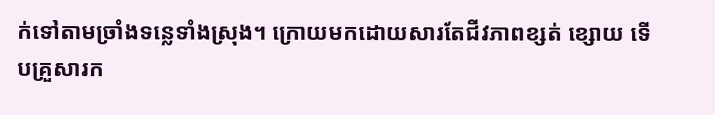ក់ទៅតាមច្រាំងទន្លេទាំងស្រុង។ ក្រោយមកដោយសារតែជីវភាពខ្សត់ ខ្សោយ ទើបគ្រួសារក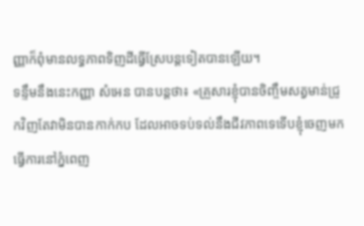ញ្ញាក៏ពុំមានលទ្ធភាពទិញដីធ្វើស្រែបន្តទៀតបានឡើយ។
ទន្ទឹមនឹងនេះកញ្ញា សំអេន បានបន្តថា៖ «គ្រួសារខ្ញុំបានចិញ្ចឹមសត្វមាន់ជ្រូកវិញតែវាមិនបានកាក់កប ដែលអាចទប់ទល់នឹងជីវភាពទេទើបខ្ញុំចេញមកធ្វើការនៅភ្នំពេញ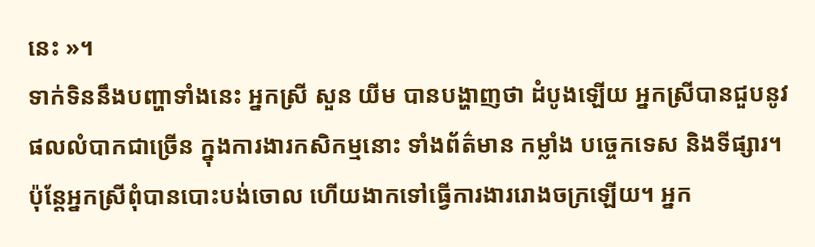នេះ »។
ទាក់ទិននឹងបញ្ហាទាំងនេះ អ្នកស្រី សួន យីម បានបង្ហាញថា ដំបូងឡើយ អ្នកស្រីបានជួបនូវផលលំបាកជាច្រើន ក្នុងការងារកសិកម្មនោះ ទាំងព័ត៌មាន កម្លាំង បច្ចេកទេស និងទីផ្សារ។ ប៉ុន្តែអ្នកស្រីពុំបានបោះបង់ចោល ហើយងាកទៅធ្វើការងាររោងចក្រឡើយ។ អ្នក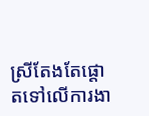ស្រីតែងតែផ្តោតទៅលើការងា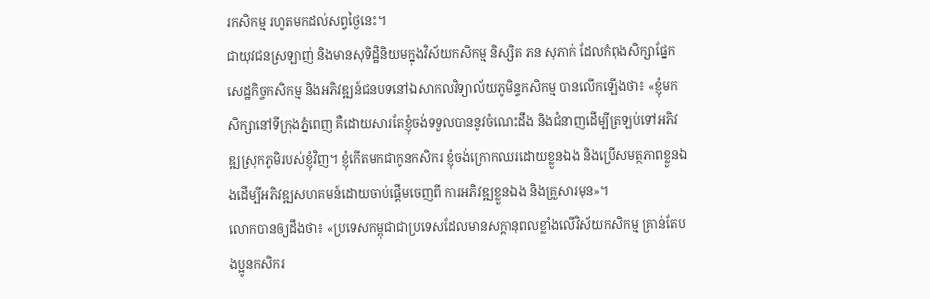រកសិកម្ម រហូតមកដល់សព្វថ្ងៃនេះ។
ជាយុវជនស្រឡាញ់ និងមានសុទិដ្ឋិនិយមក្នុងវិស័យកសិកម្ម និស្សិត ភន សុភាក់ ដែលកំពុងសិក្សាផ្នែកសេដ្ឋកិច្ចកសិកម្ម និងអភិវឌ្ឍន៍ជនបទនៅឯសាកលវិទ្យាល័យភូមិន្ទកសិកម្ម បានលើកឡើងថា៖ «ខ្ញុំមកសិក្សានៅទីក្រុងភ្នំពេញ គឺដោយសារតែខ្ញុំចង់ទទួលបាននូវចំណេះដឹង និងជំនាញដើម្បីត្រឡប់ទៅអភិវឌ្ឍស្រុកភូមិរបស់ខ្ញុំវិញ។ ខ្ញុំកើតមកជាកូនកសិករ ខ្ញុំចង់ក្រោកឈរដោយខ្លួនឯង និងប្រើសមត្ថភាពខ្លួនឯងដើម្បីអភិវឌ្ឍសហគមន៍ដោយចាប់ផ្តើមចេញពី ការអភិវឌ្ឍខ្លួនឯង និងគ្រួសារមុន»។
លោកបានឲ្យដឹងថា៖ «ប្រទេសកម្ពុជាជាប្រទេសដែលមានសក្តានុពលខ្លាំងលើវិស័យកសិកម្ម គ្រាន់តែបងប្អូនកសិករ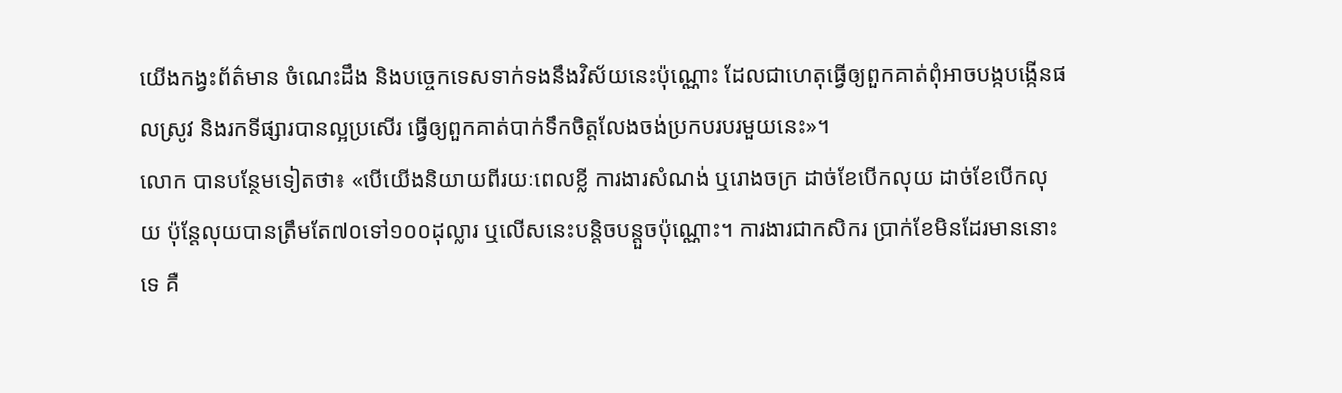យើងកង្វះព័ត៌មាន ចំណេះដឹង និងបច្ចេកទេសទាក់ទងនឹងវិស័យនេះប៉ុណ្ណោះ ដែលជាហេតុធ្វើឲ្យពួកគាត់ពុំអាចបង្កបង្កើនផលស្រូវ និងរកទីផ្សារបានល្អប្រសើរ ធ្វើឲ្យពួកគាត់បាក់ទឹកចិត្តលែងចង់ប្រកបរបរមួយនេះ»។
លោក បានបន្ថែមទៀតថា៖ «បើយើងនិយាយពីរយៈពេលខ្លី ការងារសំណង់ ឬរោងចក្រ ដាច់ខែបើកលុយ ដាច់ខែបើកលុយ ប៉ុន្តែលុយបានត្រឹមតែ៧០ទៅ១០០ដុល្លារ ឬលើសនេះបន្តិចបន្តួចប៉ុណ្ណោះ។ ការងារជាកសិករ ប្រាក់ខែមិនដែរមាននោះទេ គឺ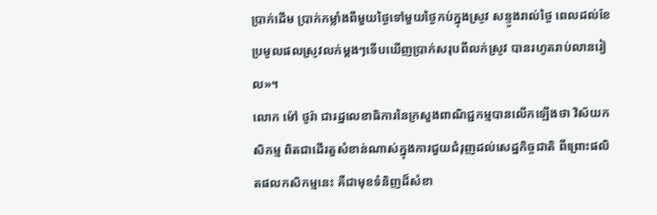ប្រាក់ដើម ប្រាក់កម្លាំងពីមួយថ្ងៃទៅមួយថ្ងៃកប់ក្នុងស្រូវ សន្ទូងរាល់ថ្ងៃ ពេលដល់ខែប្រមូលផលស្រូវលក់ម្តងៗទើបឃើញប្រាក់សរុបពីលក់ស្រូវ បានរហូតរាប់លានរៀល»។
លោក ម៉ៅ ថូរ៉ា ជារដ្ឋលេខាធិការនៃក្រសួងពាណិជ្ជកម្មបានលើកឡើងថា វិស័យកសិកម្ម ពិតជាដើរតួសំខាន់ណាស់ក្នុងការជួយជំរុញដល់សេដ្ឋកិច្ចជាតិ ពីព្រោះផលិតផលកសិកម្មនេះ គឺជាមុខទំនិញដ៏សំខា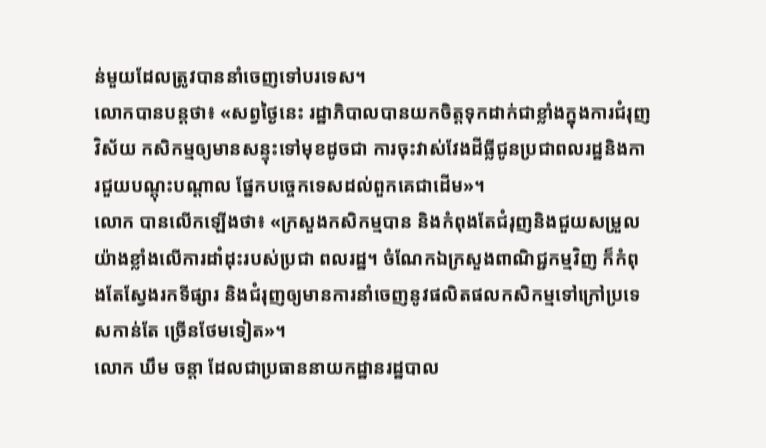ន់មួយដែលត្រូវបាននាំចេញទៅបរទេស។
លោកបានបន្ដថា៖ «សព្វថ្ងៃនេះ រដ្ឋាភិបាលបានយកចិត្ដទុកដាក់ជាខ្លាំងក្នុងការជំរុញវិស័យ កសិកម្មឲ្យមានសន្ទុះទៅមុខដូចជា ការចុះវាស់វែងដីធ្លីជូនប្រជាពលរដ្ឋនិងការជួយបណ្ដុះបណ្ដាល ផ្នែកបច្ចេកទេសដល់ពួកគេជាដើម»។
លោក បានលើកឡើងថា៖ «ក្រសួងកសិកម្មបាន និងកំពុងតែជំរុញនិងជួយសម្រួលយ៉ាងខ្លាំងលើការដាំដុះរបស់ប្រជា ពលរដ្ឋ។ ចំណែកឯក្រសួងពាណិជ្ជកម្មវិញ ក៏កំពុងតែស្វែងរកទីផ្សារ និងជំរុញឲ្យមានការនាំចេញនូវផលិតផលកសិកម្មទៅក្រៅប្រទេសកាន់តែ ច្រើនថែមទៀត»។
លោក ឃឹម ចន្តា ដែលជាប្រធាននាយកដ្ឋានរដ្ឋបាល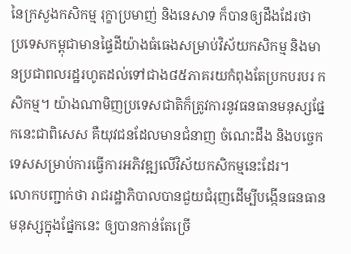នៃក្រសួងកសិកម្ម រុក្ខាប្រមាញ់ និងនេសាទ ក៏បានឲ្យដឹងដែរថា ប្រទេសកម្ពុជាមានផ្ទៃដីយ៉ាងធំធេងសម្រាប់វិស័យកសិកម្ម និងមានប្រជាពលរដ្ឋរហូតដល់ទៅជាង៨៥ភាគរយកំពុងតែប្រកបរបរ កសិកម្ម។ យ៉ាងណាមិញប្រទេសជាតិក៏ត្រូវការនូវធនធានមនុស្សផ្នែកនេះជាពិសេស គឺយុវជនដែលមានជំនាញ ចំណេះដឹង និងបច្ចេកទេសសម្រាប់ការធ្វើការអភិវឌ្ឍលើវិស័យកសិកម្មនេះដែរ។
លោកបញ្ជាក់ថា រាជរដ្ឋាភិបាលបានជួយជំរុញដើម្បីបង្កើនធនធានមនុស្សក្នុងផ្នែកនេះ ឲ្យបានកាន់តែច្រើ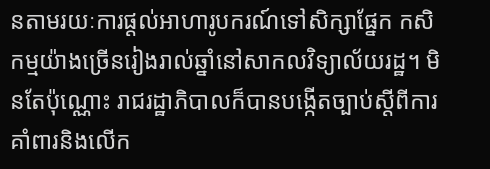នតាមរយៈការផ្តល់អាហារូបករណ៍ទៅសិក្សាផ្នែក កសិកម្មយ៉ាងច្រើនរៀងរាល់ឆ្នាំនៅសាកលវិទ្យាល័យរដ្ឋ។ មិនតែប៉ុណ្ណោះ រាជរដ្ឋាភិបាលក៏បានបង្កើតច្បាប់ស្តីពីការគាំពារនិងលើក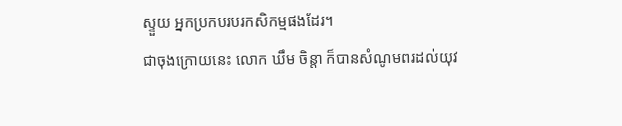ស្ទួយ អ្នកប្រកបរបរកសិកម្មផងដែរ។
ជាចុងក្រោយនេះ លោក ឃឹម ចិន្តា ក៏បានសំណូមពរដល់យុវ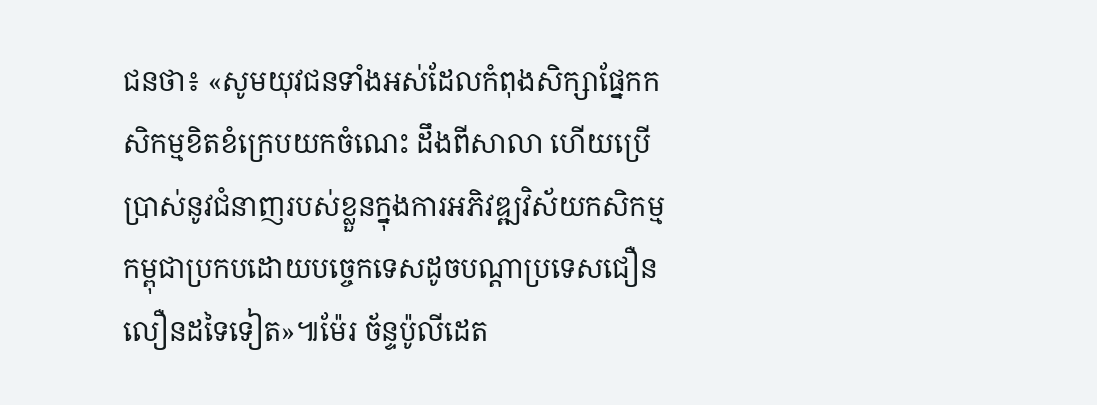ជនថា៖ «សូមយុវជនទាំងអស់ដែលកំពុងសិក្សាផ្នែកកសិកម្មខិតខំក្រេបយកចំណេះ ដឹងពីសាលា ហើយប្រើប្រាស់នូវជំនាញរបស់ខ្លួនក្នុងការអភិវឌ្ឍវិស័យកសិកម្ម កម្ពុជាប្រកបដោយបច្ចេកទេសដូចបណ្តាប្រទេសជឿនលឿនដទៃទៀត»៕ម៉ែរ ច័ន្ទប៉ូលីដេត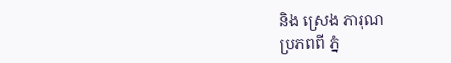និង ស្រេង ភារុណ
ប្រភពពី ភ្នំ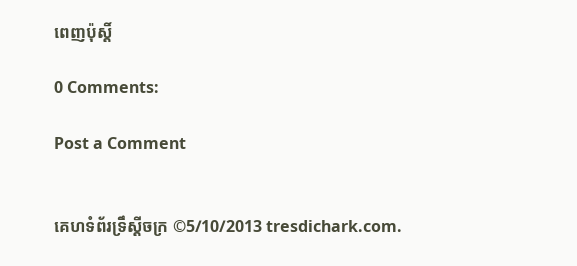ពេញប៉ុស្តិ៍

0 Comments:

Post a Comment


គេហទំព័រទ្រឹស្ដីចក្រ ©5/10/2013 tresdichark.com.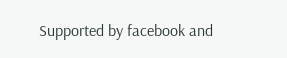Supported by facebook and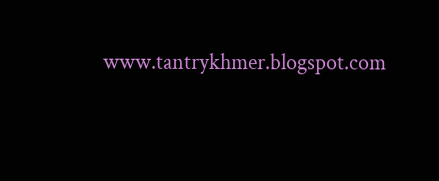www.tantrykhmer.blogspot.com